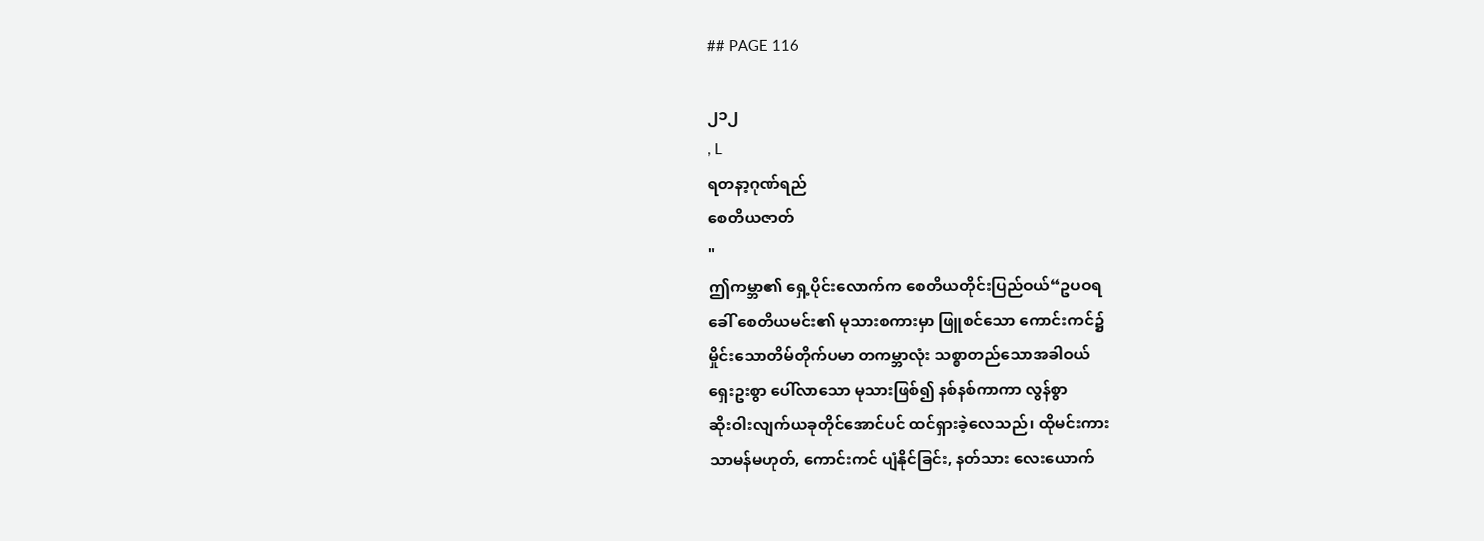## PAGE 116

၂၁၂
, L
ရတနာ့ဂုဏ်ရည်
စေတိယဇာတ်
"
ဤကမ္ဘာ၏ ရှေ့ပိုင်းလောက်က စေတိယတိုင်းပြည်ဝယ်“ဥပဝရ
ခေါ် စေတိယမင်း၏ မုသားစကားမှာ ဖြူစင်သော ကောင်းကင်၌
မှိုင်းသောတိမ်တိုက်ပမာ တကမ္ဘာလုံး သစ္စာတည်သောအခါဝယ်
ရှေးဥးစွာ ပေါ်လာသော မုသားဖြစ်၍ နစ်နစ်ကာကာ လွန်စွာ
ဆိုးဝါးလျက်ယခုတိုင်အောင်ပင် ထင်ရှားခဲ့လေသည်၊ ထိုမင်းကား
သာမန်မဟုတ်, ကောင်းကင် ပျံနိုင်ခြင်း, နတ်သား လေးယောက်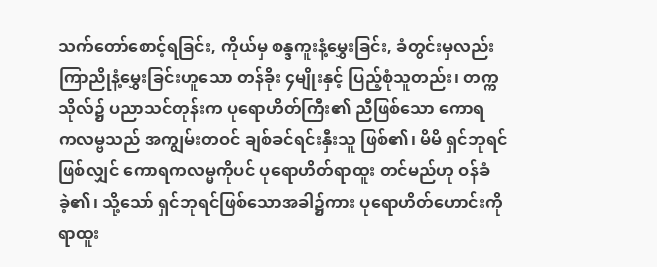သက်တော်စောင့်ရခြင်း, ကိုယ်မှ စန္ဒကူးနံ့မွှေးခြင်း, ခံတွင်းမှလည်း
ကြာညိုနံ့မွှေးခြင်းဟူသော တန်ခိုး ၄မျိုးနှင့် ပြည့်စုံသူတည်း၊ တက္က
သိုလ်၌ ပညာသင်တုန်းက ပုရောဟိတ်ကြီး၏ ညီဖြစ်သော ကောရ
ကလမ္ဗသည် အကျွမ်းတဝင် ချစ်ခင်ရင်းနှီးသူ ဖြစ်၏၊ မိမိ ရှင်ဘုရင်
ဖြစ်လျှင် ကောရကလမ္မကိုပင် ပုရောဟိတ်ရာထူး တင်မည်ဟု ဝန်ခံ
ခဲ့၏၊ သို့သော် ရှင်ဘုရင်ဖြစ်သောအခါ၌ကား ပုရောဟိတ်ဟောင်းကို
ရာထူး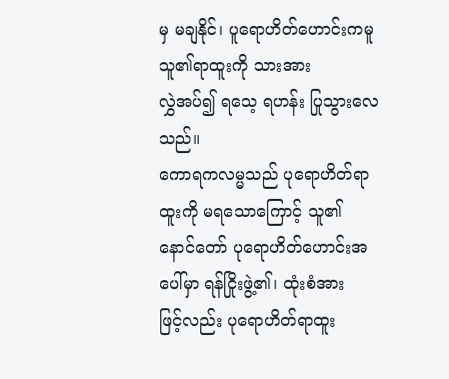မှ မချနိုင်၊ ပူရောဟိတ်ဟောင်းကမူ သူ၏ရာထူးကို သားအား
လွှဲအပ်၍ ရသေ့ ရဟန်း ပြုသွားလေသည်။
ကောရကလမ္မသည် ပုရောဟိတ်ရာထူးကို မရသောကြောင့် သူ၏
နောင်တော် ပုရောဟိတ်ဟောင်းအပေါ်မှာ ရန်ငြိုးဖွဲ့၏၊ ထုံးစံအား
ဖြင့်လည်း ပုရောဟိတ်ရာထူး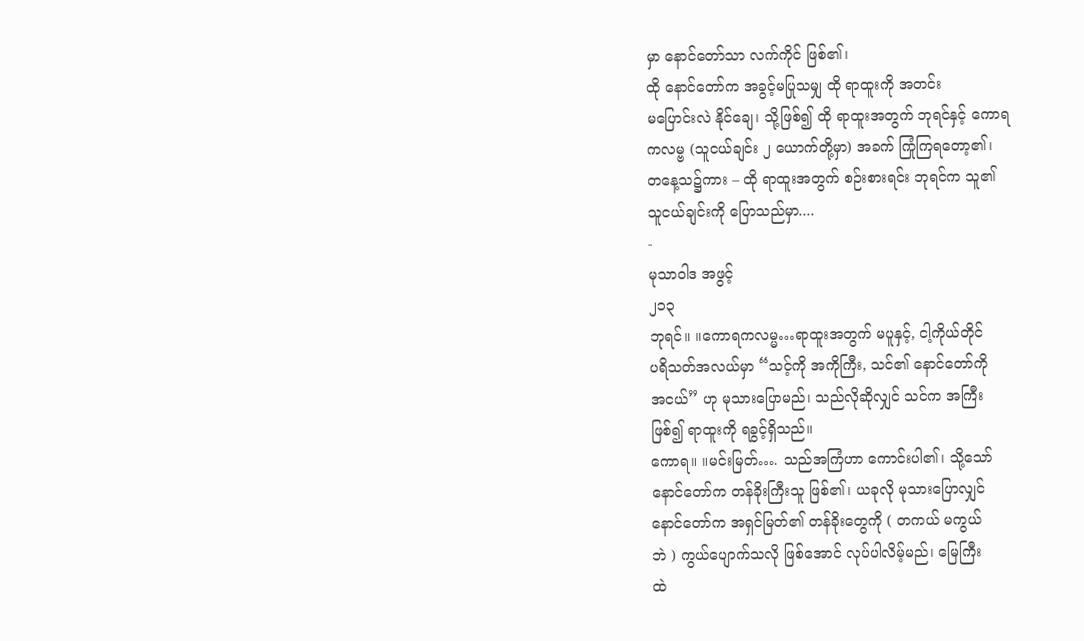မှာ နောင်တော်သာ လက်ကိုင် ဖြစ်၏၊
ထို နောင်တော်က အခွင့်မပြုသမျှ ထို ရာထူးကို အတင်း
မပြောင်းလဲ နိုင်ချေ၊ သို့ဖြစ်၍ ထို ရာထူးအတွက် ဘုရင်နှင့် ကောရ
ကလမ္ဗ (သူငယ်ချင်း ၂ ယောက်တို့မှာ) အခက် ကြုံကြရတော့၏၊
တနေ့သ၌ကား – ထို ရာထူးအတွက် စဉ်းစားရင်း ဘုရင်က သူ၏
သူငယ်ချင်းကို ပြောသည်မှာ....
-
မုသာဝါဒ အဖွင့်
၂၁၃
ဘုရင်။ ။ကောရကလမ္မ…ရာထူးအတွက် မပူနှင့်, ငါ့ကိုယ်တိုင်
ပရိသတ်အလယ်မှာ “သင့်ကို အကိုကြီး, သင်၏ နောင်တော်ကို
အငယ်” ဟု မုသားပြောမည်၊ သည်လိုဆိုလျှင် သင်က အကြီး
ဖြစ်၍ ရာထူးကို ရခွင့်ရှိသည်။
ကောရ။ ။မင်းမြတ်…. သည်အကြံဟာ ကောင်းပါ၏၊ သို့သော်
နောင်တော်က တန်ခိုးကြီးသူ ဖြစ်၏၊ ယခုလို မုသားပြောလျှင်
နောင်တော်က အရှင်မြတ်၏ တန်ခိုးတွေကို ( တကယ် မကွယ်
ဘဲ ) ကွယ်ပျောက်သလို ဖြစ်အောင် လုပ်ပါလိမ့်မည်၊ မြေကြီး
ထဲ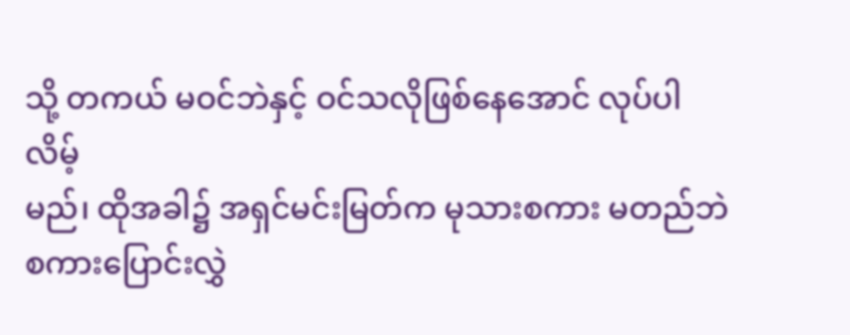သို့ တကယ် မဝင်ဘဲနှင့် ဝင်သလိုဖြစ်နေအောင် လုပ်ပါလိမ့်
မည်၊ ထိုအခါ၌ အရှင်မင်းမြတ်က မုသားစကား မတည်ဘဲ
စကားပြောင်းလွှဲ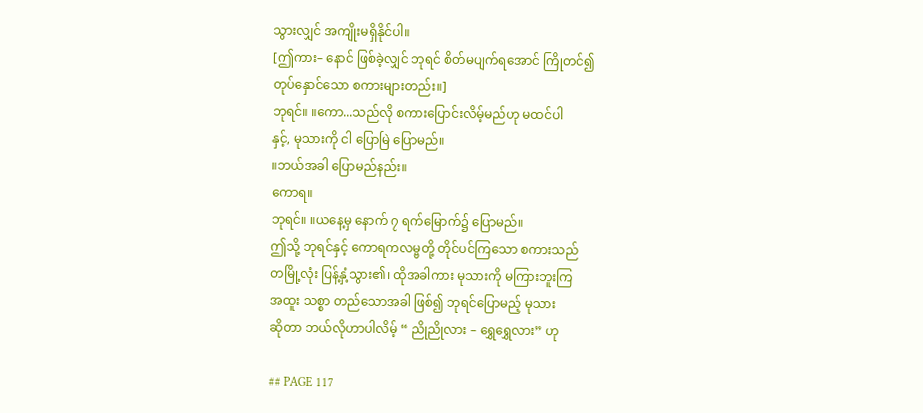သွားလျှင် အကျိုးမရှိနိုင်ပါ။
[ဤကား– နောင် ဖြစ်ခဲ့လျှင် ဘုရင် စိတ်မပျက်ရအောင် ကြိုတင်၍
တုပ်နှောင်သော စကားများတည်း။]
ဘုရင်။ ။ကော...သည်လို စကားပြောင်းလိမ့်မည်ဟု မထင်ပါ
နှင့်, မုသားကို ငါ ပြောမြဲ ပြောမည်။
။ဘယ်အခါ ပြောမည်နည်း။
ကောရ။
ဘုရင်။ ။ယနေ့မှ နောက် ၇ ရက်မြောက်၌ ပြောမည်။
ဤသို့ ဘုရင်နှင့် ကောရကလမ္ဗတို့ တိုင်ပင်ကြသော စကားသည်
တမြို့လုံး ပြန့်နှံ့သွား၏၊ ထိုအခါကား မုသားကို မကြားဘူးကြ
အထူး သစ္စာ တည်သောအခါ ဖြစ်၍ ဘုရင်ပြောမည့် မုသား
ဆိုတာ ဘယ်လိုဟာပါလိမ့် “ ညိုညိုလား – ရွှေရွှေလား” ဟု

## PAGE 117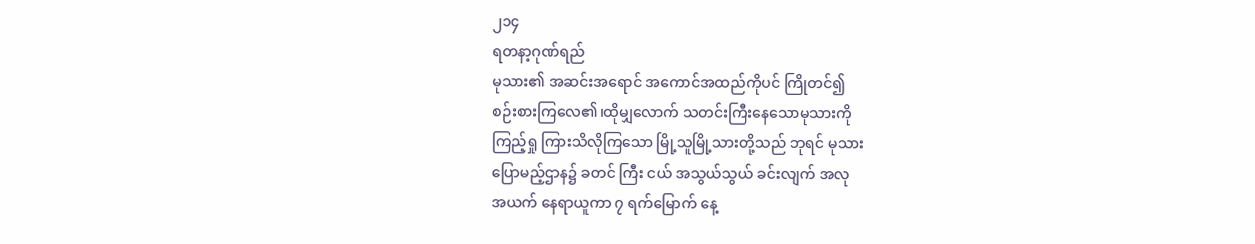၂၁၄
ရတနာ့ဂုဏ်ရည်
မုသား၏ အဆင်းအရောင် အကောင်အထည်ကိုပင် ကြိုတင်၍
စဉ်းစားကြလေ၏၊ထိုမျှလောက် သတင်းကြီးနေသောမုသားကို
ကြည့်ရှု ကြားသိလိုကြသော မြို့သူမြို့သားတို့သည် ဘုရင် မုသား
ပြောမည့်ဌာန၌ ခတင် ကြီး ငယ် အသွယ်သွယ် ခင်းလျက် အလု
အယက် နေရာယူကာ ၇ ရက်မြောက် နေ့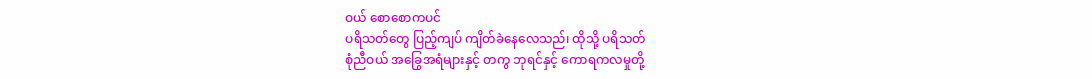ဝယ် စောစောကပင်
ပရိသတ်တွေ ပြည့်ကျပ် ကျိတ်ခဲနေလေသည်၊ ထိုသို့ ပရိသတ်
စုံညီဝယ် အခြွေအရံများနှင့် တကွ ဘုရင်နှင့် ကောရကလမှုတို့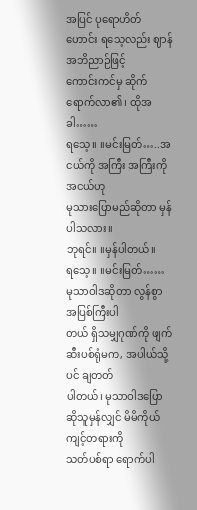အပြင် ပုရောဟိတ်ဟောင်း ရသေ့လည်း ဈာန် အဘိညာဉ်ဖြင့်
ကောင်းကင်မှ ဆိုက်ရောက်လာ၏၊ ထိုအခါ……
ရသေ့။ ။မင်းမြတ်…..အငယ်ကို အကြီး အကြီးကို အငယ်ဟု
မုသားပြောမည်ဆိုတာ မှန်ပါသလား။
ဘုရင်။ ။မှန်ပါတယ်။
ရသေ့။ ။မင်းမြတ်…… မုသာဝါဒဆိုတာ လွန်စွာ အပြစ်ကြီးပါ
တယ် ရှိသမျှဂုဏ်ကို ဖျက်ဆီးပစ်ရုံမက, အပါယ်သို့ပင် ချတတ်
ပါတယ်၊ မုသာဝါဒပြောဆိုသူမှန်လျှင် မိမိကိုယ်ကျင့်တရားကို
သတ်ပစ်ရာ ရောက်ပါ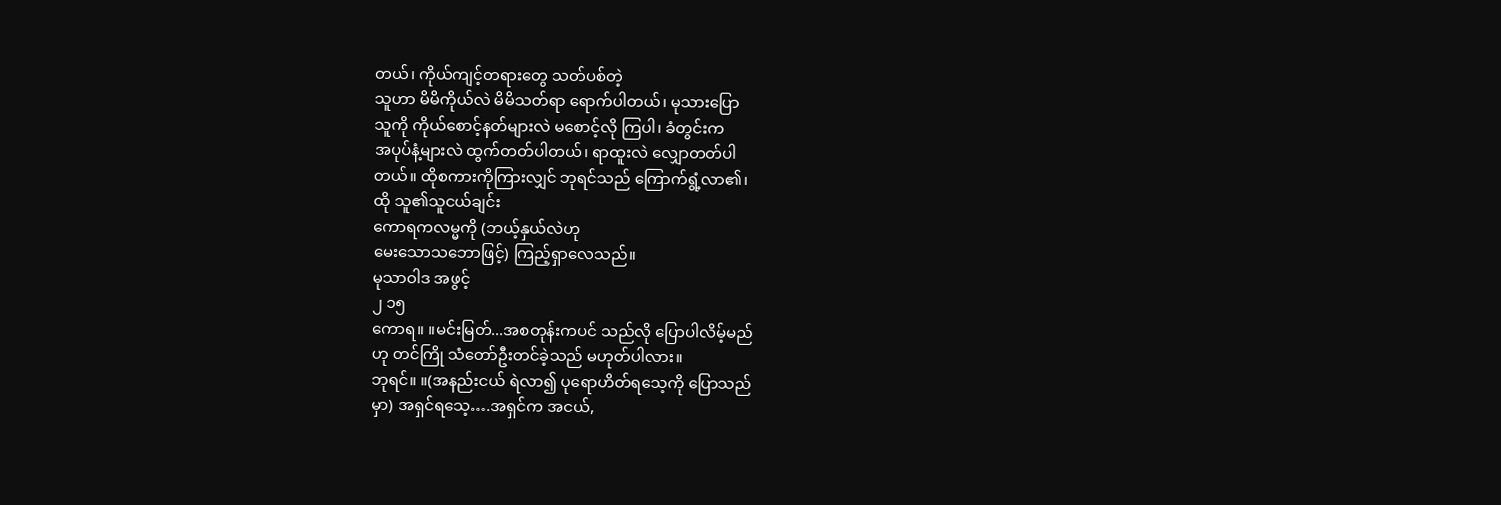တယ်၊ ကိုယ်ကျင့်တရားတွေ သတ်ပစ်တဲ့
သူဟာ မိမိကိုယ်လဲ မိမိသတ်ရာ ရောက်ပါတယ်၊ မုသားပြော
သူကို ကိုယ်စောင့်နတ်များလဲ မစောင့်လို ကြပါ၊ ခံတွင်းက
အပုပ်နံ့များလဲ ထွက်တတ်ပါတယ်၊ ရာထူးလဲ လျှောတတ်ပါ
တယ်။ ထိုစကားကိုကြားလျှင် ဘုရင်သည် ကြောက်ရွံ့လာ၏၊
ထို သူ၏သူငယ်ချင်း
ကောရကလမ္မကို (ဘယ့်နှယ်လဲဟု
မေးသောသဘောဖြင့်) ကြည့်ရှာလေသည်။
မုသာဝါဒ အဖွင့်
၂ ၁၅
ကောရ။ ။မင်းမြတ်...အစတုန်းကပင် သည်လို ပြောပါလိမ့်မည်
ဟု တင်ကြို သံတော်ဦးတင်ခဲ့သည် မဟုတ်ပါလား။
ဘုရင်။ ။(အနည်းငယ် ရဲလာ၍ ပုရောဟိတ်ရသေ့ကို ပြောသည်
မှာ) အရှင်ရသေ့….အရှင်က အငယ်,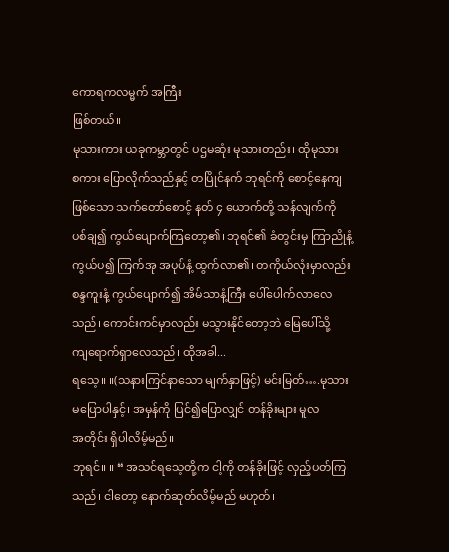ကောရကလမ္မက် အကြီး
ဖြစ်တယ်။
မုသားကား ယခုကမ္ဘာတွင် ပဌမဆုံး မုသားတည်း၊ ထိုမုသား
စကား ပြောလိုက်သည်နှင့် တပြိုင်နက် ဘုရင်ကို စောင့်နေကျ
ဖြစ်သော သက်တော်စောင့် နတ် ၄ ယောက်တို့ သန်လျက်ကို
ပစ်ချ၍ ကွယ်ပျောက်ကြတော့၏၊ ဘုရင်၏ ခံတွင်းမှ ကြာညိုနံ့
ကွယ်ပ၍ ကြက်အု အပုပ်နံ့ ထွက်လာ၏၊ တကိုယ်လုံးမှာလည်း
စန္ဒကူးနံ့ ကွယ်ပျောက်၍ အိမ်သာနံ့ကြီး ပေါ်ပေါက်လာလေ
သည်၊ ကောင်းကင်မှာလည်း မသွားနိုင်တော့ဘဲ မြေပေါ်သို့
ကျရောက်ရှာလေသည်၊ ထိုအခါ...
ရသေ့။ ။(သနားကြင်နာသော မျက်နှာဖြင့်) မင်းမြတ်….မုသား
မပြောပါနှင့်၊ အမှန်ကို ပြင်၍ပြောလျှင် တန်ခိုးများ မူလ
အတိုင်း ရှိပါလိမ့်မည်။
ဘုရင်။ ။ “ အသင်ရသေ့တို့က ငါ့ကို တန်ခိုးဖြင့် လှည့်ပတ်ကြ
သည်၊ ငါတော့ နောက်ဆုတ်လိမ့်မည် မဟုတ်၊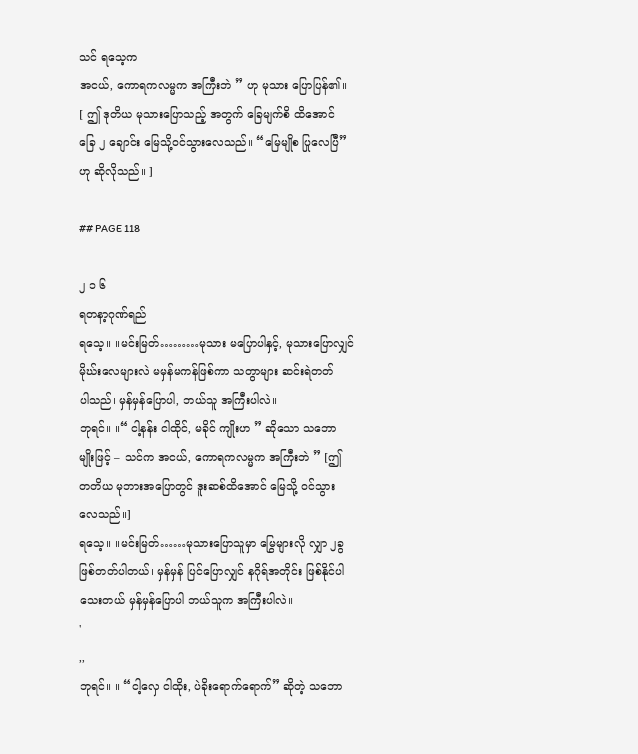သင် ရသေ့က
အငယ်, ကောရကလမ္မက အကြီးဘဲ ” ဟု မုသား ပြောပြန်၏။
[ ဤ ဒုတိယ မုသားပြောသည့် အတွက် ခြေမျက်စိ ထိအောင်
ခြေ ၂ ချောင်း မြေသို့ဝင်သွားလေသည်။ “မြေမျိုစ ပြုလေပြီ”
ဟု ဆိုလိုသည်။ ]

## PAGE 118

၂ ၁ ၆
ရတနာ့ဂုဏ်ရည်
ရသေ့။ ။မင်းမြတ်………မုသား မပြောပါနှင့်, မုသားပြောလျှင်
မိုဃ်းလေများလဲ မမှန်မကန်ဖြစ်ကာ သတွာများ ဆင်းရဲတတ်
ပါသည်၊ မှန်မှန်ပြောပါ, ဘယ်သူ အကြီးပါလဲ။
ဘုရင်။ ။“ ငါ့နန်း ငါထိုင်, မခိုင် ကျိုးဟ ” ဆိုသော သဘော
မျိုးဖြင့် – သင်က အငယ်, ကောရကလမ္မက အကြီးဘဲ ” [ဤ
တတိယ မုဘားအပြောတွင် ဒူးဆစ်ထိအောင် မြေသို့ ဝင်သွား
လေသည်။]
ရသေ့။ ။မင်းမြတ်……မုသားပြောသူမှာ မြွေများလို လျှာ ၂ခွ
ဖြစ်တတ်ပါတယ်၊ မှန်မှန် ပြင်ပြောလျှင် နဂိုရ်အတိုင်း ဖြစ်နိုင်ပါ
သေးတယ် မှန်မှန်ပြောပါ ဘယ်သူက အကြီးပါလဲ။
'
,,
ဘုရင်။ ။ “ငါ့လှေ ငါထိုး, ပဲခိုးရောက်ရောက်” ဆိုတဲ့ သဘော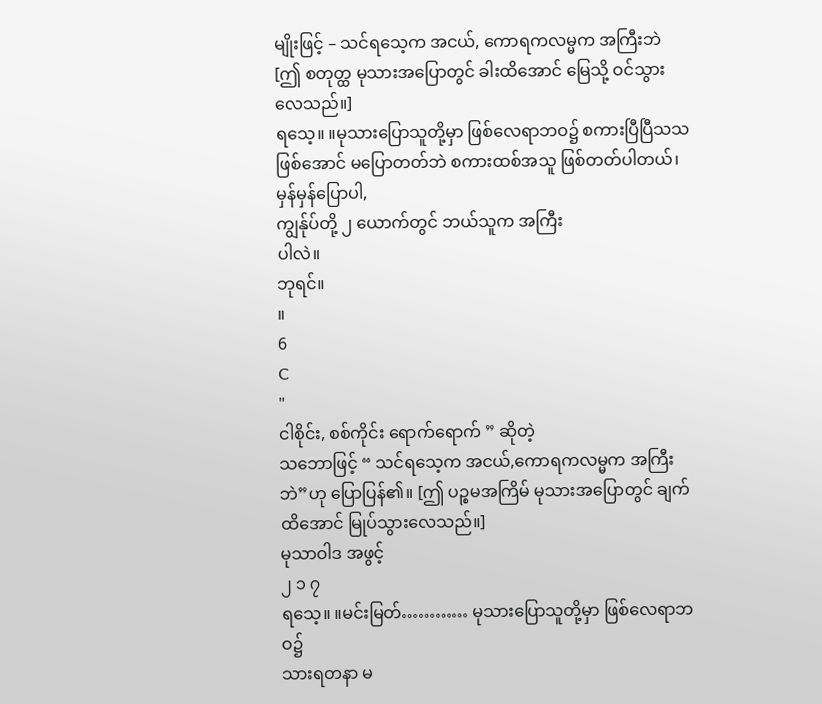မျိုးဖြင့် – သင်ရသေ့က အငယ်, ကောရကလမ္မက အကြီးဘဲ
[ဤ စတုတ္ထ မုသားအပြောတွင် ခါးထိအောင် မြေသို့ ဝင်သွား
လေသည်။]
ရသေ့။ ။မုသားပြောသူတို့မှာ ဖြစ်လေရာဘဝ၌ စကားပြီပြီသသ
ဖြစ်အောင် မပြောတတ်ဘဲ စကားထစ်အသူ ဖြစ်တတ်ပါတယ်၊
မှန်မှန်ပြောပါ,
ကျွန်ုပ်တို့ ၂ ယောက်တွင် ဘယ်သူက အကြီး
ပါလဲ။
ဘုရင်။
။
6
C
"
ငါစိုင်း, စစ်ကိုင်း ရောက်ရောက် ” ဆိုတဲ့
သဘောဖြင့် “ သင်ရသေ့က အငယ်,ကောရကလမ္မက အကြီး
ဘဲ”ဟု ပြောပြန်၏။ [ဤ ပဉ္စမအကြိမ် မုသားအပြောတွင် ချက်
ထိအောင် မြုပ်သွားလေသည်။]
မုသာဝါဒ အဖွင့်
၂ ၁ ၇
ရသေ့။ ။မင်းမြတ်………… မုသားပြောသူတို့မှာ ဖြစ်လေရာဘဝ၌
သားရတနာ မ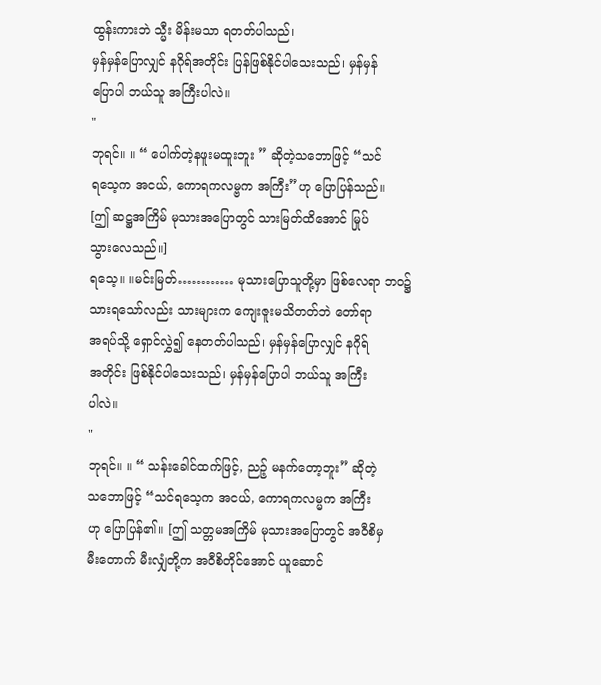ထွန်းကားဘဲ သ္မီး မိန်းမသာ ရတတ်ပါသည်၊
မှန်မှန်ပြောလျှင် နဂိုရ်အတိုင်း ပြန်ဖြစ်နိုင်ပါသေးသည်၊ မှန်မှန်
ပြောပါ ဘယ်သူ အကြီးပါလဲ။
"
ဘုရင်။ ။ “ ပေါက်တဲ့နဖူးမထူးဘူး ” ဆိုတဲ့သဘောဖြင့် “သင်
ရသေ့က အငယ်, ကောရကလမ္ဗက အကြီး”ဟု ပြောပြန်သည်။
[ဤ ဆဋ္ဌအကြိမ် မုသားအပြောတွင် သားမြတ်ထိအောင် မြုပ်
သွားလေသည်။]
ရသေ့။ ။မင်းမြတ်………… မုသားပြောသူတို့မှာ ဖြစ်လေရာ ဘဝ၌
သားရသော်လည်း သားများက ကျေးဇူးမသိတတ်ဘဲ တော်ရာ
အရပ်သို့ ရှောင်လွှဲ၍ နေတတ်ပါသည်၊ မှန်မှန်ပြောလျှင် နဂိုရ်
အတိုင်း ဖြစ်နိုင်ပါသေးသည်၊ မှန်မှန်ပြောပါ ဘယ်သူ အကြီး
ပါလဲ။
"
ဘုရင်။ ။ “ သန်းခေါင်ထက်ဖြင့်, ညဉ့် မနက်တော့ဘူး” ဆိုတဲ့
သဘောဖြင့် “သင်ရသေ့က အငယ်, ကောရကလမ္မက အကြီး
ဟု ပြောပြန်၏။ [ဤ သတ္တမအကြိမ် မုသားအပြောတွင် အဝီစိမှ
မီးတောက် မီးလျှံတို့က အဝီစိတိုင်အောင် ယူဆောင်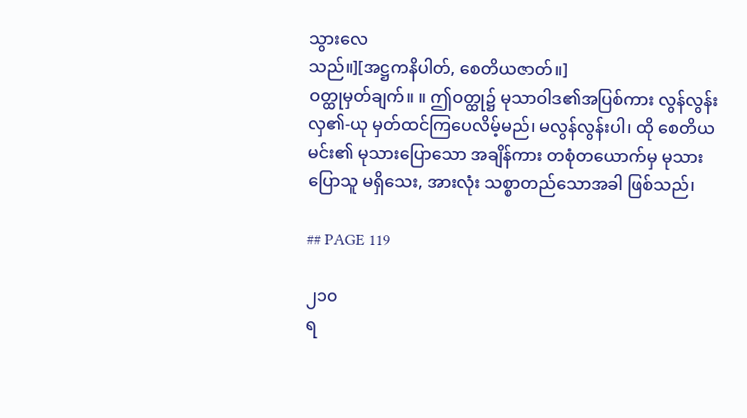သွားလေ
သည်။][အဋ္ဌကနိပါတ်, စေတိယဇာတ်။]
ဝတ္ထုမှတ်ချက်။ ။ ဤဝတ္ထု၌ မုသာဝါဒ၏အပြစ်ကား လွန်လွန်း
လှ၏-ယု မှတ်ထင်ကြပေလိမ့်မည်၊ မလွန်လွန်းပါ၊ ထို စေတိယ
မင်း၏ မုသားပြောသော အချိန်ကား တစုံတယောက်မှ မုသား
ပြောသူ မရှိသေး, အားလုံး သစ္စာတည်သောအခါ ဖြစ်သည်၊

## PAGE 119

၂၁၀
ရ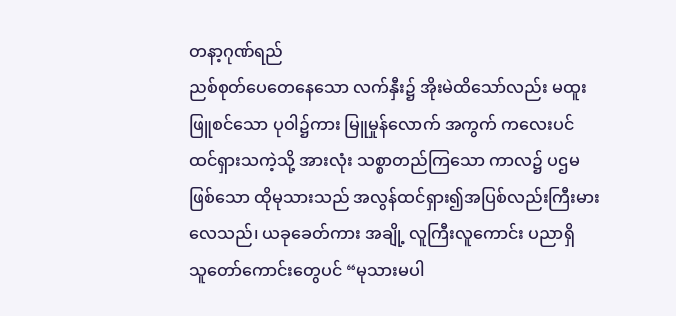တနာ့ဂုဏ်ရည်
ညစ်စုတ်ပေတေနေသော လက်နှီး၌ အိုးမဲထိသော်လည်း မထူး
ဖြူစင်သော ပုဝါ၌ကား မြူမှုန်လောက် အကွက် ကလေးပင်
ထင်ရှားသကဲ့သို့ အားလုံး သစ္စာတည်ကြသော ကာလ၌ ပဌမ
ဖြစ်သော ထိုမုသားသည် အလွန်ထင်ရှား၍အပြစ်လည်းကြီးမား
လေသည်၊ ယခုခေတ်ကား အချို့ လူကြီးလူကောင်း ပညာရှိ
သူတော်ကောင်းတွေပင် “မုသားမပါ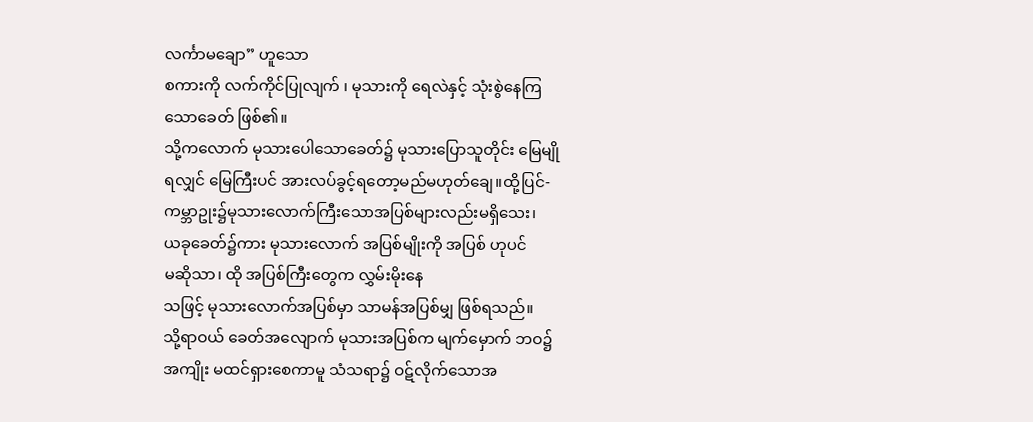လင်္ကာမချော” ဟူသော
စကားကို လက်ကိုင်ပြုလျက် ၊ မုသားကို ရေလဲနှင့် သုံးစွဲနေကြ
သောခေတ် ဖြစ်၏။
သို့ကလောက် မုသားပေါသောခေတ်၌ မုသားပြောသူတိုင်း မြေမျို
ရလျှင် မြေကြီးပင် အားလပ်ခွင့်ရတော့မည်မဟုတ်ချေ။ထို့ပြင်-
ကမ္ဘာဥုး၌မုသားလောက်ကြီးသောအပြစ်များလည်းမရှိသေး၊
ယခုခေတ်၌ကား မုသားလောက် အပြစ်မျိုးကို အပြစ် ဟုပင်
မဆိုသာ၊ ထို အပြစ်ကြီးတွေက လွှမ်းမိုးနေ
သဖြင့် မုသားလောက်အပြစ်မှာ သာမန်အပြစ်မျှ ဖြစ်ရသည်။
သို့ရာဝယ် ခေတ်အလျောက် မုသားအပြစ်က မျက်မှောက် ဘဝ၌
အကျိုး မထင်ရှားစေကာမူ သံသရာ၌ ဝဋ်လိုက်သောအ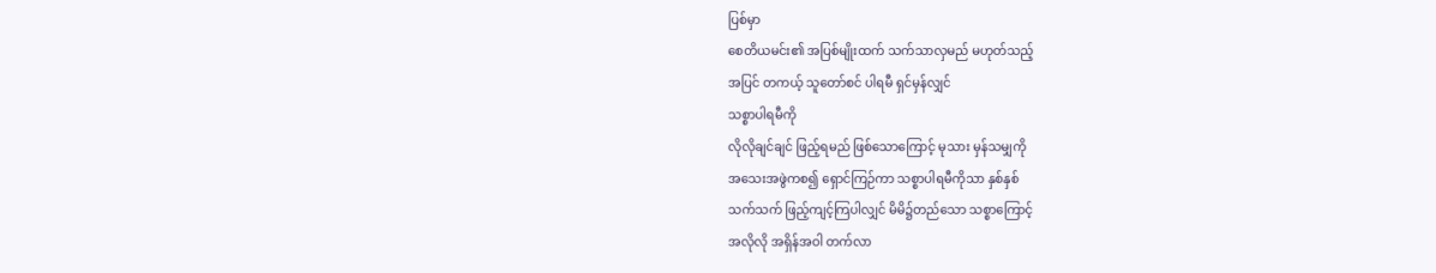ပြစ်မှာ
စေတိယမင်း၏ အပြစ်မျိုးထက် သက်သာလှမည် မဟုတ်သည့်
အပြင် တကယ့် သူတော်စင် ပါရမီ ရှင်မှန်လျှင်
သစ္စာပါရမီကို
လိုလိုချင်ချင် ဖြည့်ရမည် ဖြစ်သောကြောင့် မုသား မှန်သမျှကို
အသေးအဖွဲကစ၍ ရှောင်ကြဉ်ကာ သစ္စာပါရမီကိုသာ နှစ်နှစ်
သက်သက် ဖြည့်ကျင့်ကြပါလျှင် မိမိ၌တည်သော သစ္စာကြောင့်
အလိုလို အရှိန်အဝါ တက်လာ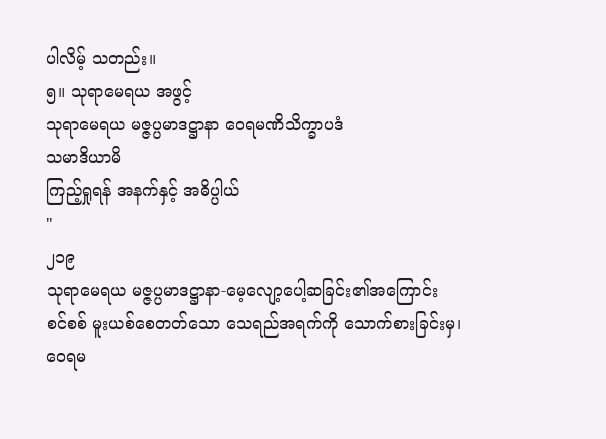ပါလိမ့် သတည်း။
၅။ သုရာမေရယ အဖွင့်
သုရာမေရယ မဇ္ဇပ္ပမာဒဋ္ဌာနာ ဝေရမဏိသိက္ခာပဒံ
သမာဒိယာမိ
ကြည့်ရှုရန် အနက်နှင့် အဓိပ္ပါယ်
"
၂၁၉
သုရာမေရယ မဇ္ဇပ္ပမာဒဋ္ဌာနာ-မေ့လျော့ပေါ့ဆခြင်း၏အကြောင်း
စင်စစ် မူးယစ်စေတတ်သော သေရည်အရက်ကို သောက်စားခြင်းမှ၊
ဝေရမ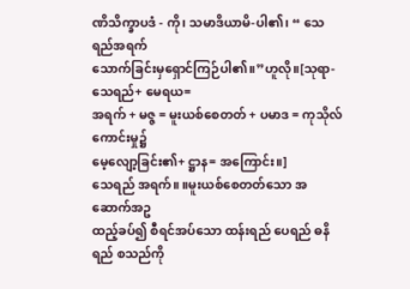ဏိသိက္ခာပဒံ - ကို၊ သမာဒိယာမိ-ပါ၏၊ “ သေရည်အရက်
သောက်ခြင်းမှရှောင်ကြဉ်ပါ၏။”ဟူလို။[သုရာ-သေရည်+ မေရယ=
အရက် + မဇ္ဇ = မူးယစ်စေတတ် + ပမာဒ = ကုသိုလ် ကောင်းမှု၌
မေ့လျော့ခြင်း၏+ ဋ္ဌာန= အကြောင်း။]
သေရည် အရက်။ ။မူးယစ်စေတတ်သော အဆောက်အဥ
ထည့်ခပ်၍ စီရင်အပ်သော ထန်းရည် ပေရည် ဓနိရည် စသည်ကို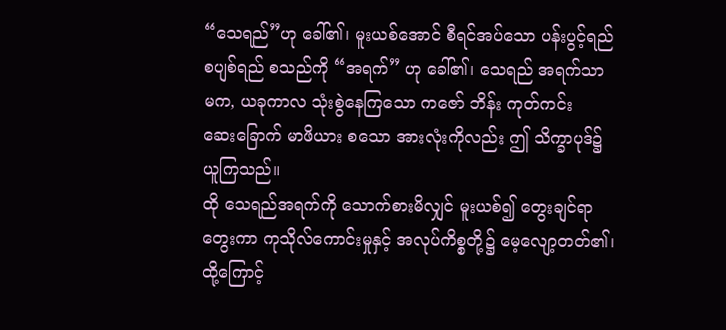“သေရည်”ဟု ခေါ်၏၊ မူးယစ်အောင် စီရင်အပ်သော ပန်းပွင့်ရည်
စပျစ်ရည် စသည်ကို “အရက်” ဟု ခေါ်၏၊ သေရည် အရက်သာ
မက, ယခုကာလ သုံးစွဲနေကြသော ကဇော် ဘိန်း ကုတ်ကင်း
ဆေးခြောက် မာဖိယား စသော အားလုံးကိုလည်း ဤ သိက္ခာပုဒ်၌
ယူကြသည်။
ထို သေရည်အရက်ကို သောက်စားမိလျှင် မူးယစ်၍ တွေးချင်ရာ
တွေးကာ ကုသိုလ်ကောင်းမှုနှင့် အလုပ်ကိစ္စတို့၌ မေ့လျော့တတ်၏၊
ထို့ကြောင့်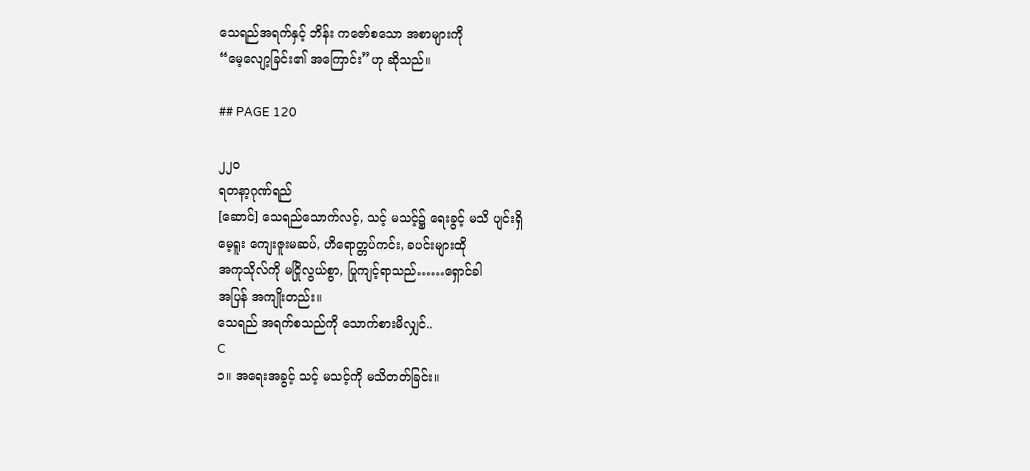သေရည်အရက်နှင့် ဘိန်း ကဇော်စသော အစာများကို
“မေ့လျော့ခြင်း၏ အကြောင်း”ဟု ဆိုသည်။

## PAGE 120

၂၂ဝ
ရတနာ့ဂုဏ်ရည်
[ဆောင်] သေရည်သောက်လင့်, သင့် မသင့်၌ ရေးခွင့် မသိ ပျင်းရှိ
မေ့ရူး ကျေးဇူးမဆပ်, ဟိရောတ္တပ်ကင်း, ခပင်းများထို
အကုသိုလ်ကို မငြိုလွယ်စွာ, ပြုကျင့်ရာသည်……ရှောင်ခါ
အပြန် အကျိုးတည်း။
သေရည် အရက်စသည်ကို သောက်စားမိလျှင်..
C
၁။ အရေးအခွင့် သင့် မသင့်ကို မသိတတ်ခြင်း။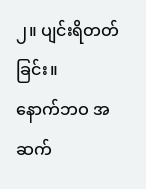၂။ ပျင်းရိတတ်ခြင်း။
နောက်ဘဝ အဆက်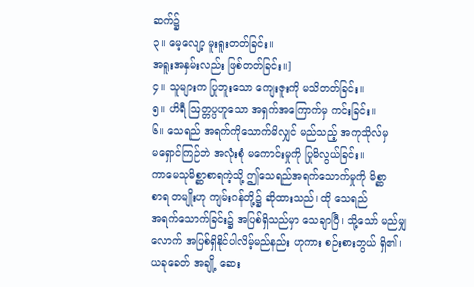ဆက်၌
၃။ မေ့လျော့ မူးရူးတတ်ခြင်း။
အရူးအနှမ်းလည်း ဖြစ်တတ်ခြင်း။]
၄။ သူများက ပြုဘူးသော ကျေးဇူးကို မသိတတ်ခြင်း။
၅။ ဟိရီ ဩတ္တပ္ပဟူသော အရှက်အကြောက်မှ ကင်းခြင်း။
၆။ သေရည် အရက်ကိုသောက်မိလျှင် မည်သည့် အကုသိုလ်မှ
မရှောင်ကြဉ်ဘဲ အလုံးစုံ မကောင်းမှုကို ပြုမိလွယ်ခြင်း။
ကာမေသုမိစ္ဆာစာရကဲ့သို့ ဤသေရည်အရက်သောက်မှုကို မိစ္ဆာ
စာရ တမျိုးဟု ကျမ်းဂန်တို့၌ ဆိုထားသည်၊ ထို သေရည်
အရက်သောက်ခြင်း၌ အပြစ်ရှိသည်မှာ သေချာပြီ၊ သို့သော် မည်မျှ
လောက် အပြစ်ရှိနိုင်ပါလိမ့်မည်နည်း ဟုကား စဉ်းစားဘွယ် ရှိ၏၊
ယခုခေတ် အချို့ ဆေး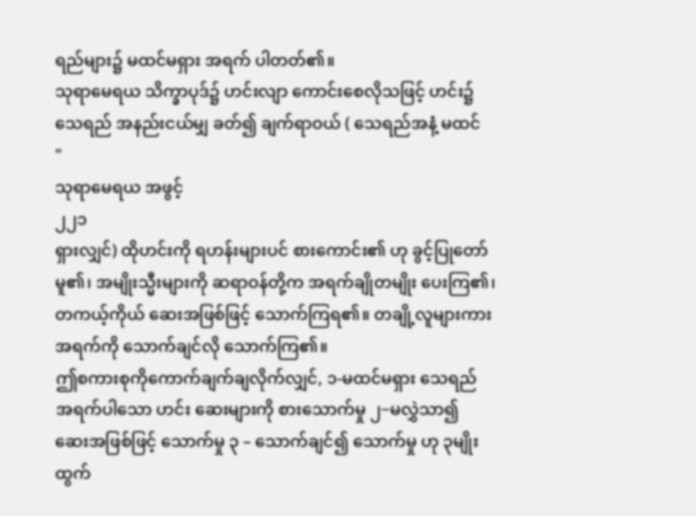ရည်များ၌ မထင်မရှား အရက် ပါတတ်၏။
သုရာမေရယ သိက္ခာပုဒ်၌ ဟင်းလျာ ကောင်းစေလိုသဖြင့် ဟင်း၌
သေရည် အနည်းငယ်မျှ ခတ်၍ ချက်ရာဝယ် ( သေရည်အနံ့ မထင်
"
သုရာမေရယ အဖွင့်
၂၂၁
ရှားလျှင်) ထိုဟင်းကို ရဟန်းများပင် စားကောင်း၏ ဟု ခွင့်ပြုတော်
မူ၏၊ အမျိုးသ္မီးများကို ဆရာဝန်တို့က အရက်ချိုတမျိုး ပေးကြ၏၊
တကယ့်ကိုယ် ဆေးအဖြစ်ဖြင့် သောက်ကြရ၏။ တချို့လူများကား
အရက်ကို သောက်ချင်လို သောက်ကြ၏။
ဤစကားစုကိုကောက်ချက်ချလိုက်လျှင်, ၁-မထင်မရှား သေရည်
အရက်ပါသော ဟင်း ဆေးများကို စားသောက်မှု ၂−မလွှဲသာ၍
ဆေးအဖြစ်ဖြင့် သောက်မှု ၃ – သောက်ချင်၍ သောက်မှု ဟု ၃မျိုး
ထွက်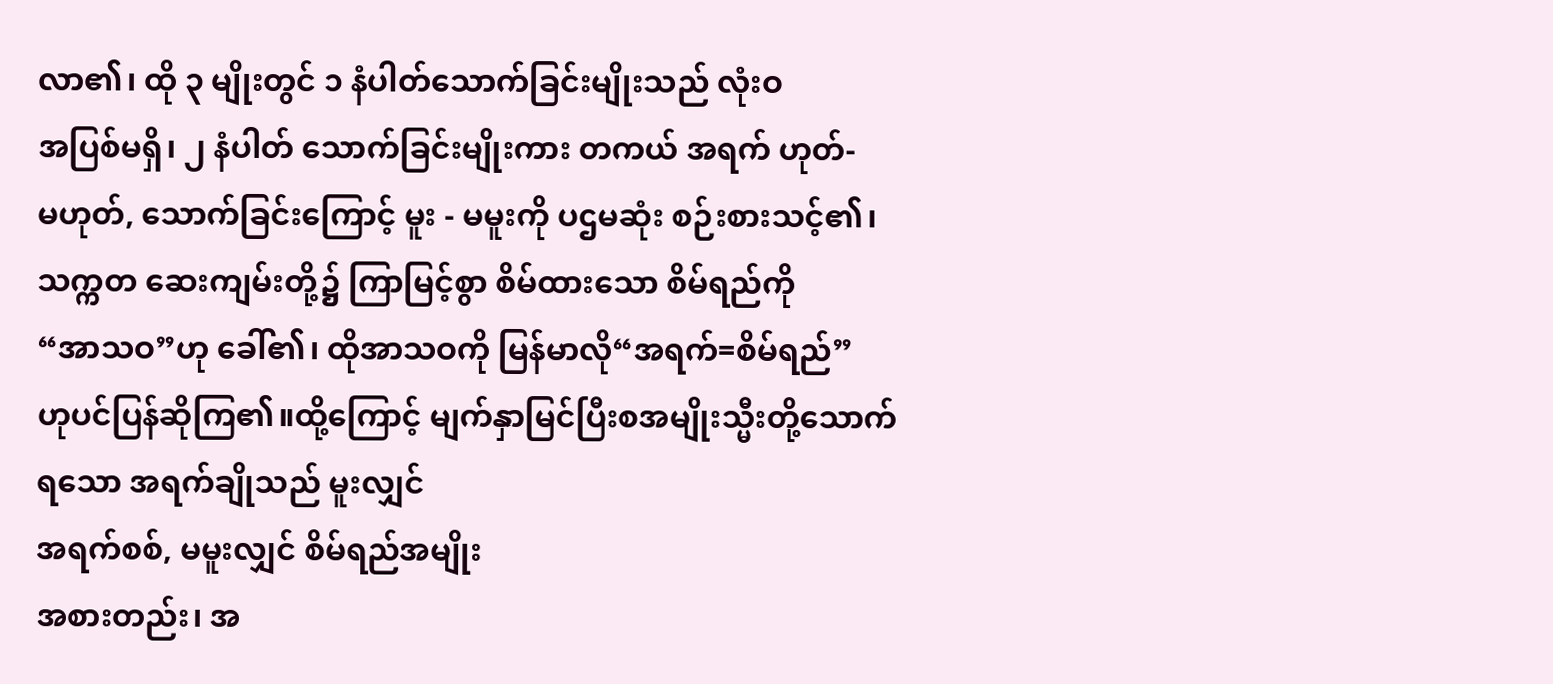လာ၏၊ ထို ၃ မျိုးတွင် ၁ နံပါတ်သောက်ခြင်းမျိုးသည် လုံးဝ
အပြစ်မရှိ၊ ၂ နံပါတ် သောက်ခြင်းမျိုးကား တကယ် အရက် ဟုတ်-
မဟုတ်, သောက်ခြင်းကြောင့် မူး - မမူးကို ပဌမဆုံး စဉ်းစားသင့်၏၊
သက္ကတ ဆေးကျမ်းတို့၌ ကြာမြင့်စွာ စိမ်ထားသော စိမ်ရည်ကို
“အာသဝ”ဟု ခေါ်၏၊ ထိုအာသဝကို မြန်မာလို“အရက်=စိမ်ရည်”
ဟုပင်ပြန်ဆိုကြ၏။ထို့ကြောင့် မျက်နှာမြင်ပြီးစအမျိုးသ္မီးတို့သောက်
ရသော အရက်ချိုသည် မူးလျှင်
အရက်စစ်, မမူးလျှင် စိမ်ရည်အမျိုး
အစားတည်း၊ အ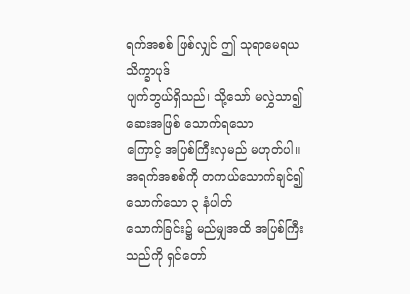ရက်အစစ် ဖြစ်လျှင် ဤ သုရာမေရယ သိက္ခာပုဒ်
ပျက်ဘွယ်ရှိသည်၊ သို့သော် မလွှဲသာ၍ ဆေးအဖြစ် သောက်ရသော
ကြောင့် အပြစ်ကြီးလှမည် မဟုတ်ပါ။
အရက်အစစ်ကို တကယ်သောက်ချင်၍ သောက်သော ၃ နံပါတ်
သောက်ခြင်း၌ မည်မျှအထိ အပြစ်ကြီးသည်ကို ရှင်တော်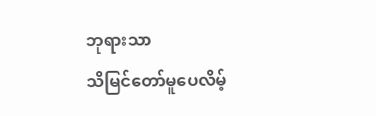ဘုရားသာ
သိမြင်တော်မူပေလိမ့်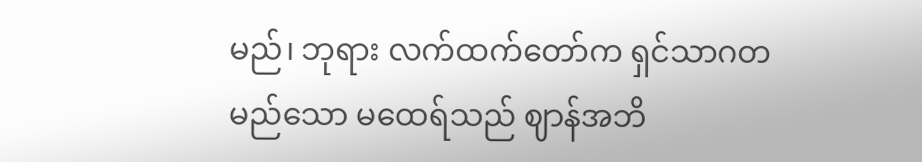မည်၊ ဘုရား လက်ထက်တော်က ရှင်သာဂတ
မည်သော မထေရ်သည် ဈာန်အဘိ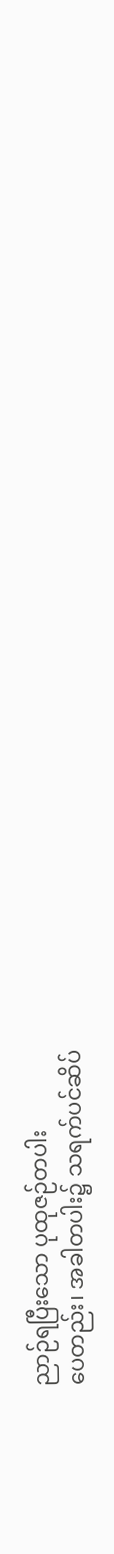ညာဉ်ရပြီးသော ပုထုဇဉ်တပါး
ပေတည်း၊ အခါတပါး၌ သရက်ပင်ဆိပ်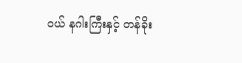ဝယ် နဂါးကြီးနှင့် တန်ခိုး